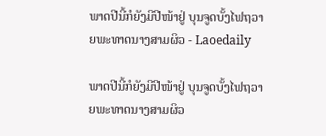ພາດປີນີ້ກໍຍັງມີປີໜ້າຢູ່ ບຸນຈູດບັ້ງໄຟຖວາຍພະທາດນາງສາມຜິວ - Laoedaily

ພາດປີນີ້ກໍຍັງມີປີໜ້າຢູ່ ບຸນຈູດບັ້ງໄຟຖວາຍພະທາດນາງສາມຜິວ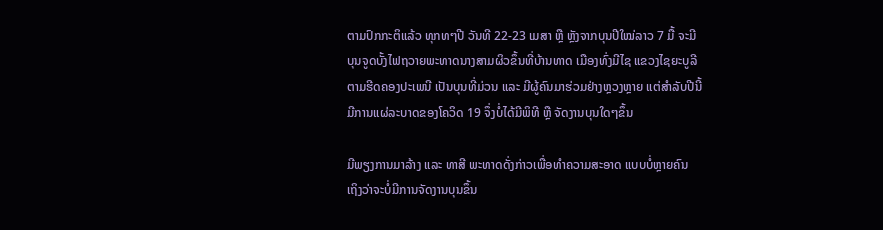ຕາມປົກກະຕິແລ້ວ ທຸກທໆປີ ວັນທີ 22-23 ເມສາ ຫຼື ຫຼັງຈາກບຸນປີໃໝ່ລາວ 7 ມື້ ຈະມີບຸນຈູດບັ້ງໄຟຖວາຍພະທາດນາງສາມຜິວຂຶ້ນທີ່ບ້ານທາດ ເມືອງທົ່ງມີໄຊ ແຂວງໄຊຍະບູລີ ຕາມຮີດຄອງປະເພນີ ເປັນບຸນທີ່ມ່ວນ ແລະ ມີຜູ້ຄົນມາຮ່ວມຢ່າງຫຼວງຫຼາຍ ແຕ່ສຳລັບປີນີ້ມີການແຜ່ລະບາດຂອງໂຄວິດ 19 ຈຶ່ງບໍ່ໄດ້ມີພິທີ ຫຼື ຈັດງານບຸນໃດໆຂຶ້ນ

ມີພຽງການມາລ້າງ ແລະ ທາສີ ພະທາດດັ່ງກ່າວເພື່ອທຳຄວາມສະອາດ ແບບບໍ່ຫຼາຍຄົນ ເຖິງວ່າຈະບໍ່ມີການຈັດງານບຸນຂຶ້ນ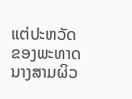ແຕ່ປະຫວັດຂອງພະທາດນາງສາມຜິວ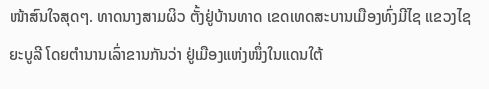ໜ້າສົນໃຈສຸດໆ. ທາດນາງສາມຜິວ ຕັ້ງຢູ່ບ້ານທາດ ເຂດເທດສະບານເມືອງທົ່ງມີໄຊ ແຂວງໄຊຍະບູລີ ໂດຍຕຳນານເລົ່າຂານກັນວ່າ ຢູ່ເມືອງແຫ່ງໜຶ່ງໃນແດນໃຕ້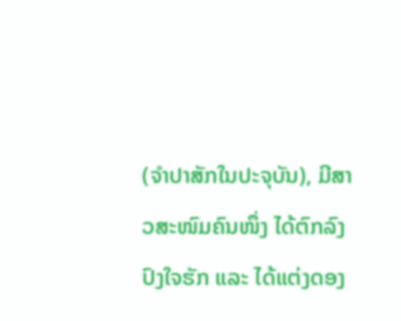(ຈຳປາສັກໃນປະຈຸບັນ), ມີສາວສະໜົມຄົນໜຶ່ງ ໄດ້ຕົກລົງປົງໃຈຮັກ ແລະ ໄດ້ແຕ່ງດອງ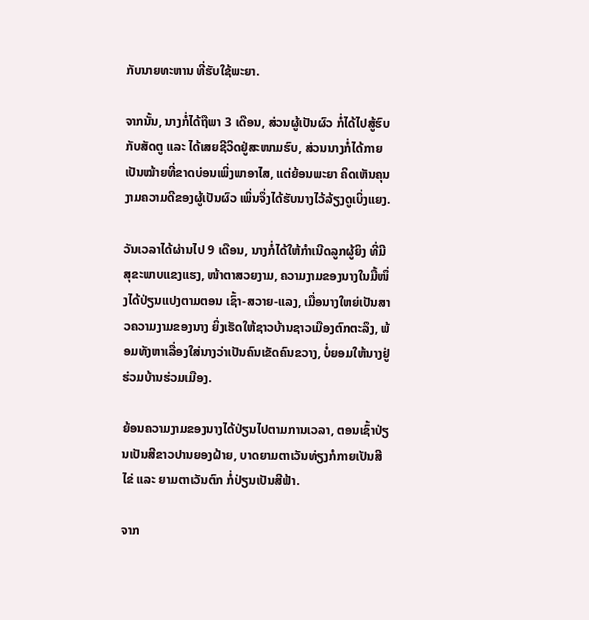ກັບນາຍທະຫານ ທີ່ຮັບໃຊ້ພະຍາ.

ຈາກນັ້ນ, ນາງກໍ່ໄດ້ຖືພາ 3 ເດືອນ, ສ່ວນຜູ້ເປັນຜົວ ກໍ່ໄດ້ໄປສູ້ຮົບກັບສັດຕູ ແລະ ໄດ້ເສຍຊີວິດຢູ່ສະໜາມຮົບ, ສ່ວນນາງກໍ່ໄດ້ກາຍເປັນໝ້າຍທີ່ຂາດບ່ອນເພິ່ງພາອາໄສ, ແຕ່ຍ້ອນພະຍາ ຄິດເຫັນຄຸນງາມຄວາມດີຂອງຜູ້ເປັນຜົວ ເພິ່ນຈຶ່ງໄດ້ຮັບນາງໄວ້ລ້ຽງດູເບິ່ງແຍງ.

ວັນເວລາໄດ້ຜ່ານໄປ 9 ເດືອນ, ນາງກໍ່ໄດ້ໃຫ້ກຳເນີດລູກຜູ້ຍິງ ທີ່ມີສຸຂະພາບແຂງແຮງ, ໜ້າຕາສວຍງາມ, ຄວາມງາມຂອງນາງໃນມື້ໜຶ່ງໄດ້ປ່ຽນແປງຕາມຕອນ ເຊົ້າ-ສວາຍ-ແລງ, ເມື່ອນາງໃຫຍ່ເປັນສາວຄວາມງາມຂອງນາງ ຍິ່ງເຮັດໃຫ້ຊາວບ້ານຊາວເມືອງຕົກຕະລຶງ, ພ້ອມທັງຫາເລື່ອງໃສ່ນາງວ່າເປັນຄົນເຂັດຄົນຂວາງ, ບໍ່ຍອມໃຫ້ນາງຢູ່ຮ່ວມບ້ານຮ່ວມເມືອງ.

ຍ້ອນຄວາມງາມຂອງນາງໄດ້ປ່ຽນໄປຕາມການເວລາ, ຕອນເຊົ້າປ່ຽນເປັນສີຂາວປານຍອງຝ້າຍ, ບາດຍາມຕາເວັນທ່ຽງກໍກາຍເປັນສີໄຂ່ ແລະ ຍາມຕາເວັນຕົກ ກໍ່ປ່ຽນເປັນສີຟ້າ.

ຈາກ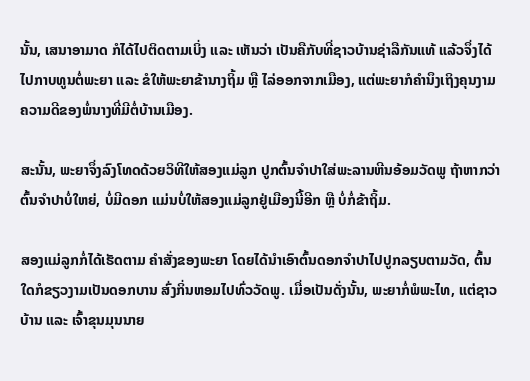ນັ້ນ, ເສນາອາມາດ ກໍໄດ້ໄປຕິດຕາມເບິ່ງ ແລະ ເຫັນວ່າ ເປັນຄືກັບທີ່ຊາວບ້ານຊ່າລືກັນແທ້ ແລ້ວຈຶ່ງໄດ້ໄປກາບທູນຕໍ່ພະຍາ ແລະ ຂໍໃຫ້ພະຍາຂ້ານາງຖິ້ມ ຫຼື ໄລ່ອອກຈາກເມືອງ, ແຕ່ພະຍາກໍຄຳນຶງເຖິງຄຸນງາມຄວາມດີຂອງພໍ່ນາງທີ່ມີຕໍ່ບ້ານເມືອງ.

ສະນັ້ນ, ພະຍາຈຶ່ງລົງໂທດດ້ວຍວິທີໃຫ້ສອງແມ່ລູກ ປູກຕົ້ນຈຳປາໃສ່ພະລານຫີນອ້ອມວັດພູ ຖ້າຫາກວ່າຕົ້ນຈຳປາບໍ່ໃຫຍ່, ບໍ່ມີດອກ ແມ່ນບໍ່ໃຫ້ສອງແມ່ລູກຢູ່ເມືອງນີ້ອີກ ຫຼື ບໍ່ກໍ່ຂ້າຖິ້ມ.

ສອງແມ່ລູກກໍ່ໄດ້ເຮັດຕາມ ຄຳສັ່ງຂອງພະຍາ ໂດຍໄດ້ນຳເອົາຕົ້ນດອກຈຳປາໄປປູກລຽບຕາມວັດ, ຕົ້ນໃດກໍຂຽວງາມເປັນດອກບານ ສົ່ງກິ່ນຫອມໄປທົ່ວວັດພູ. ເມື່ອເປັນດັ່ງນັ້ນ, ພະຍາກໍ່ພໍພະໄທ, ແຕ່ຊາວບ້ານ ແລະ ເຈົ້າຂຸນມຸນນາຍ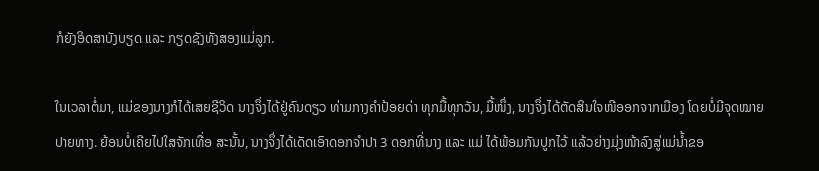ກໍຍັງອິດສາບັງບຽດ ແລະ ກຽດຊັງທັງສອງແມ່ລູກ.

ໃນເວລາຕໍ່ມາ, ແມ່ຂອງນາງກໍໄດ້ເສຍຊີວິດ ນາງຈຶ່ງໄດ້ຢູ່ຄົນດຽວ ທ່າມກາງຄຳປ້ອຍດ່າ ທຸກມື້ທຸກວັນ, ມື້ໜຶ່ງ, ນາງຈຶ່ງໄດ້ຕັດສິນໃຈໜີອອກຈາກເມືອງ ໂດຍບໍ່ມີຈຸດໝາຍປາຍທາງ. ຍ້ອນບໍ່ເຄີຍໄປໃສຈັກເທື່ອ ສະນັ້ນ, ນາງຈຶ່ງໄດ້ເດັດເອົາດອກຈຳປາ 3 ດອກທີ່ນາງ ແລະ ແມ່ ໄດ້ພ້ອມກັນປູກໄວ້ ແລ້ວຍ່າງມຸ່ງໜ້າລົງສູ່ແມ່ນ້ຳຂອ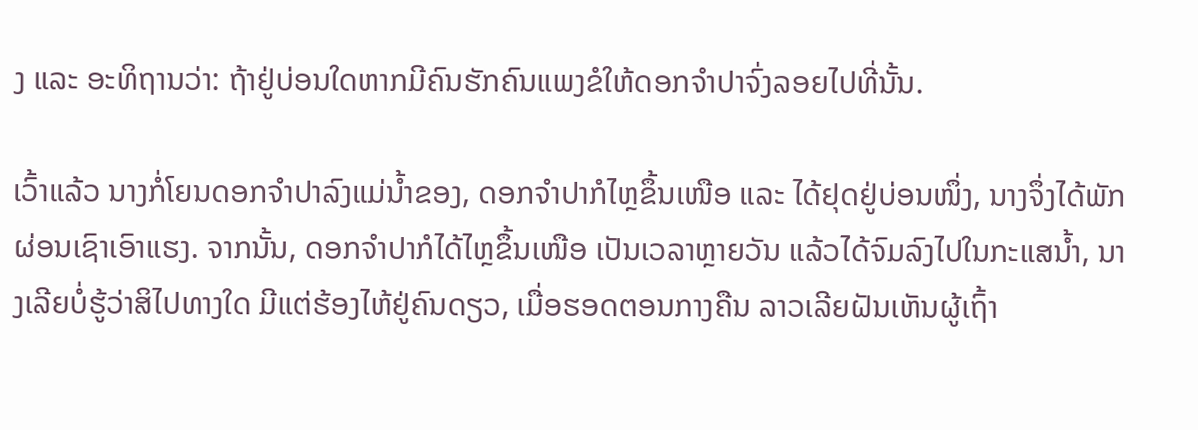ງ ແລະ ອະທິຖານວ່າ: ຖ້າຢູ່ບ່ອນໃດຫາກມີຄົນຮັກຄົນແພງຂໍໃຫ້ດອກຈຳປາຈົ່ງລອຍໄປທີ່ນັ້ນ.

ເວົ້າແລ້ວ ນາງກໍ່ໂຍນດອກຈຳປາລົງແມ່ນ້ຳຂອງ, ດອກຈຳປາກໍໄຫຼຂຶ້ນເໜືອ ແລະ ໄດ້ຢຸດຢູ່ບ່ອນໜຶ່ງ, ນາງຈຶ່ງໄດ້ພັກຜ່ອນເຊົາເອົາແຮງ. ຈາກນັ້ນ, ດອກຈຳປາກໍໄດ້ໄຫຼຂຶ້ນເໜືອ ເປັນເວລາຫຼາຍວັນ ແລ້ວໄດ້ຈົມລົງໄປໃນກະແສນ້ຳ, ນາງເລີຍບໍ່ຮູ້ວ່າສິໄປທາງໃດ ມີແຕ່ຮ້ອງໄຫ້ຢູ່ຄົນດຽວ, ເມື່ອຮອດຕອນກາງຄືນ ລາວເລີຍຝັນເຫັນຜູ້ເຖົ້າ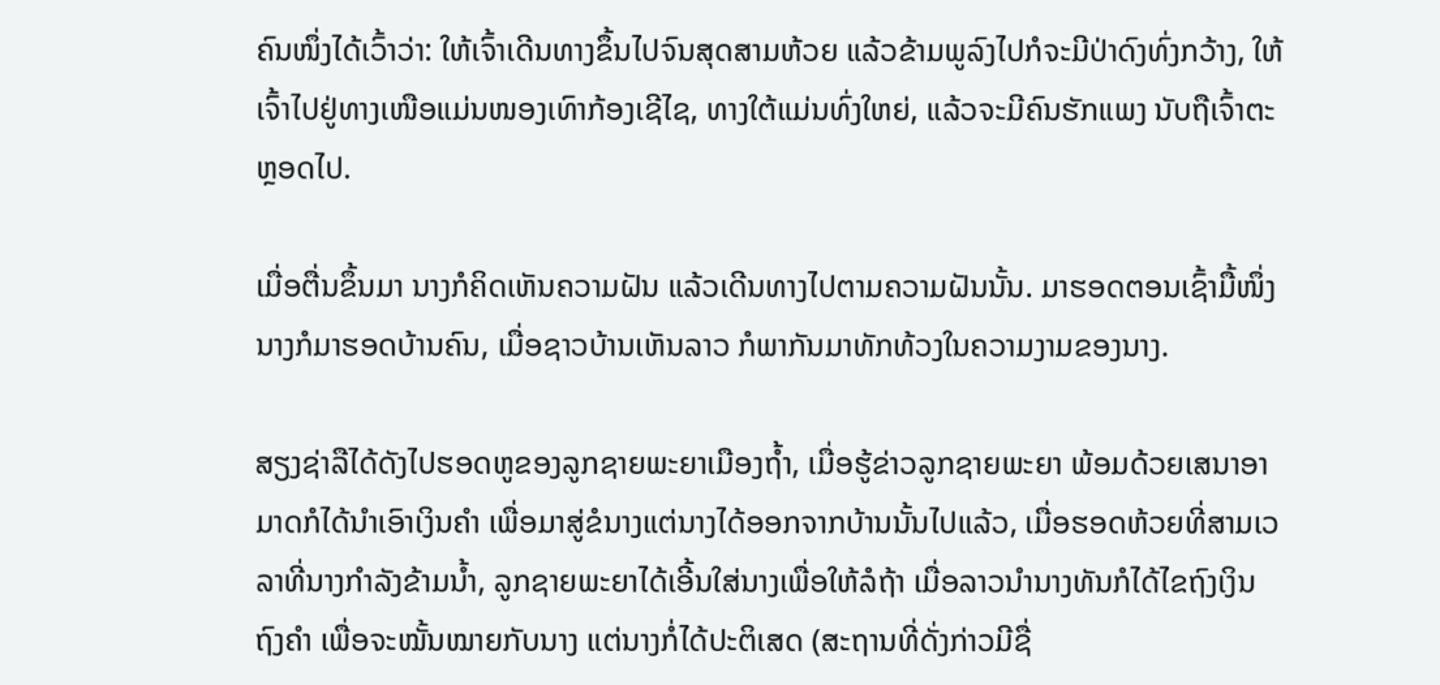ຄົນໜຶ່ງໄດ້ເວົ້າວ່າ: ໃຫ້ເຈົ້າເດີນທາງຂຶ້ນໄປຈົນສຸດສາມຫ້ວຍ ແລ້ວຂ້າມພູລົງໄປກໍຈະມີປ່າດົງທົ່ງກວ້າງ, ໃຫ້ເຈົ້າໄປຢູ່ທາງເໜືອແມ່ນໜອງເທົາກ້ອງເຊີໄຊ, ທາງໃຕ້ແມ່ນທົ່ງໃຫຍ່, ແລ້ວຈະມີຄົນຮັກແພງ ນັບຖືເຈົ້າຕະຫຼອດໄປ.

ເມື່ອຕື່ນຂຶ້ນມາ ນາງກໍຄິດເຫັນຄວາມຝັນ ແລ້ວເດີນທາງໄປຕາມຄວາມຝັນນັ້ນ. ມາຮອດຕອນເຊົ້າມື້ໜຶ່ງ ນາງກໍມາຮອດບ້ານຄົນ, ເມື່ອຊາວບ້ານເຫັນລາວ ກໍພາກັນມາທັກທ້ວງໃນຄວາມງາມຂອງນາງ.

ສຽງຊ່າລືໄດ້ດັງໄປຮອດຫູຂອງລູກຊາຍພະຍາເມືອງຖ້ຳ, ເມື່ອຮູ້ຂ່າວລູກຊາຍພະຍາ ພ້ອມດ້ວຍເສນາອາມາດກໍໄດ້ນຳເອົາເງິນຄຳ ເພື່ອມາສູ່ຂໍນາງແຕ່ນາງໄດ້ອອກຈາກບ້ານນັ້ນໄປແລ້ວ, ເມື່ອຮອດຫ້ວຍທີ່ສາມເວລາທີ່ນາງກຳລັງຂ້າມນ້ຳ, ລູກຊາຍພະຍາໄດ້ເອີ້ນໃສ່ນາງເພື່ອໃຫ້ລໍຖ້າ ເມື່ອລາວນຳນາງທັນກໍໄດ້ໄຂຖົງເງິນຖົງຄຳ ເພື່ອຈະໝັ້ນໝາຍກັບນາງ ແຕ່ນາງກໍ່ໄດ້ປະຕິເສດ (ສະຖານທີ່ດັ່ງກ່າວມີຊື່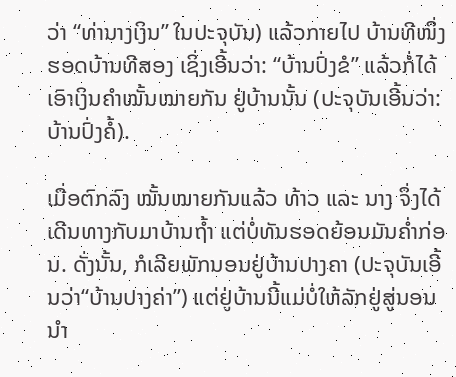ວ່າ “ທ່ານາງເງິນ” ໃນປະຈຸບັນ) ແລ້ວກາຍໄປ ບ້ານທີໜຶ່ງ ຮອດບ້ານທີສອງ ເຊິ່ງເອີ້ນວ່າ: “ບ້ານປົ່ງຂໍ” ແລ້ວກໍ່ໄດ້ເອົາເງິນຄຳໝັ້ນໝາຍກັນ ຢູ່ບ້ານນັ້ນ (ປະຈຸບັນເອີ້ນວ່າ: ບ້ານປົ່ງຄໍ້).

ເມື່ອຕົກລົງ ໝັ້ນໝາຍກັນແລ້ວ ທ້າວ ແລະ ນາງ ຈຶ່ງໄດ້ເດີນທາງກັບມາບ້ານຖ້ຳ ແຕ່ບໍ່ທັນຮອດຍ້ອນມັນຄ່ຳກ່ອນ. ດັ່ງນັ້ນ, ກໍເລີຍພັກນອນຢູ່ບ້ານປາງຄາ (ປະຈຸບັນເອີ້ນວ່າ“ບ້ານປາງຄ່າ”) ແຕ່ຢູ່ບ້ານນີ້ແມ່ບໍ່ໃຫ້ລັກຢູ່ສູ່ນອນນຳ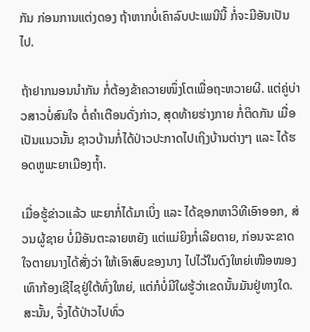ກັນ ກ່ອນການແຕ່ງດອງ ຖ້າຫາກບໍ່ເຄົາລົບປະເພນີນີ້ ກໍ່ຈະມີອັນເປັນໄປ.

ຖ້າຢາກນອນນຳກັນ ກໍ່ຕ້ອງຂ້າຄວາຍໜຶ່ງໂຕເພື່ອຖະຫວາຍຜີ. ແຕ່ຄູ່ບ່າວສາວບໍ່ສົນໃຈ ຕໍ່ຄຳເຕືອນດັ່ງກ່າວ, ສຸດທ້າຍຮ່າງກາຍ ກໍ່ຕິດກັນ ເມື່ອເປັນແນວນັ້ນ ຊາວບ້ານກໍ່ໄດ້ປ່າວປະກາດໄປເຖິງບ້ານຕ່າງໆ ແລະ ໄດ້ຮອດຫູພະຍາເມືອງຖ້ຳ.

ເມື່ອຮູ້ຂ່າວແລ້ວ ພະຍາກໍ່ໄດ້ມາເບິ່ງ ແລະ ໄດ້ຊອກຫາວິທີເອົາອອກ, ສ່ວນຜູ້ຊາຍ ບໍ່ມີອັນຕະລາຍຫຍັງ ແຕ່ແມ່ຍິງກໍ່ເລີຍຕາຍ, ກ່ອນຈະຂາດໃຈຕາຍນາງໄດ້ສັ່ງວ່າ ໃຫ້ເອົາສົບຂອງນາງ ໄປໄວ້ໃນດົງໃຫຍ່ເໜືອໜອງເທົາກ້ອງເຊີໄຊຢູ່ໃຕ້ທົ່ງໃຫຍ່, ແຕ່ກໍບໍ່ມີໃຜຮູ້ວ່າເຂດນັ້ນມັນຢູ່ທາງໃດ.
ສະນັ້ນ, ຈຶ່ງໄດ້ປ່າວໄປທົ່ວ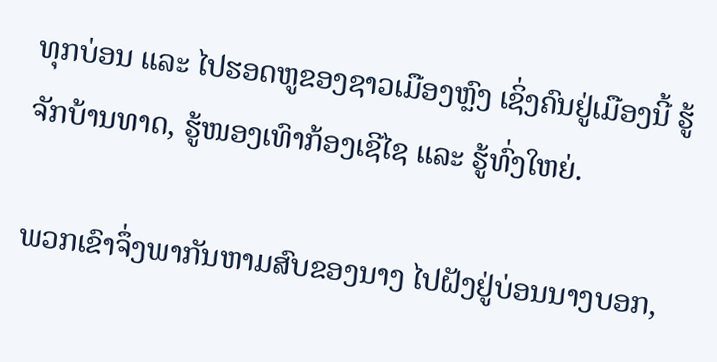ທຸກບ່ອນ ແລະ ໄປຮອດຫູຂອງຊາວເມືອງຫຼົງ ເຊິ່ງຄົນຢູ່ເມືອງນີ້ ຮູ້ຈັກບ້ານທາດ, ຮູ້ໜອງເທົາກ້ອງເຊີໄຊ ແລະ ຮູ້ທົ່ງໃຫຍ່.

ພວກເຂົາຈຶ່ງພາກັນຫາມສົບຂອງນາງ ໄປຝັງຢູ່ບ່ອນນາງບອກ,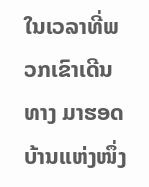ໃນເວລາທີ່ພວກເຂົາເດີນທາງ ມາຮອດບ້ານແຫ່ງໜຶ່ງ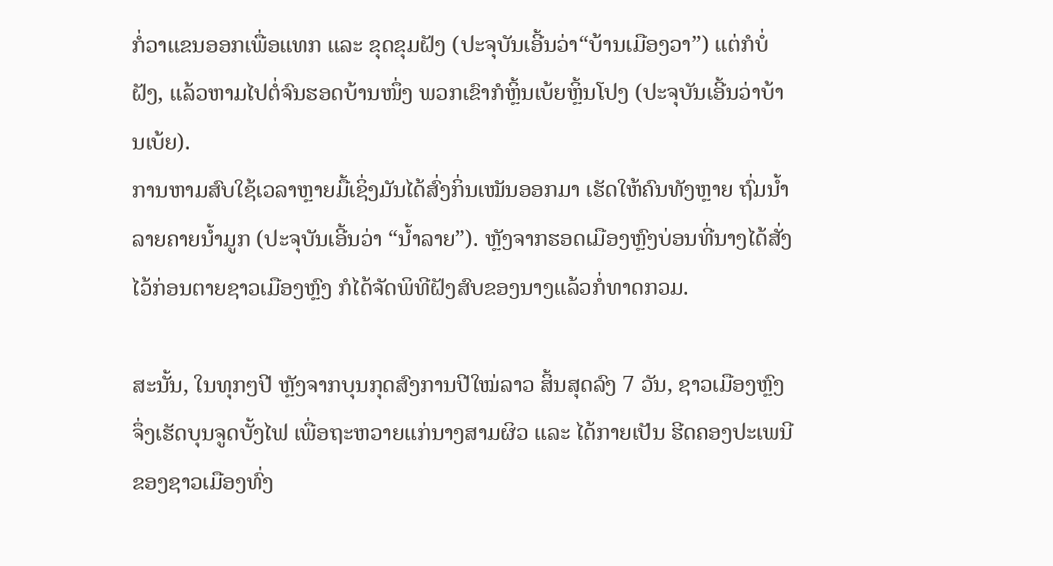ກໍ່ວາແຂນອອກເພື່ອແທກ ແລະ ຂຸດຂຸມຝັງ (ປະຈຸບັນເອີ້ນວ່າ“ບ້ານເມືອງວາ”) ແຕ່ກໍບໍ່ຝັງ, ແລ້ວຫາມໄປຕໍ່ຈົນຮອດບ້ານໜຶ່ງ ພວກເຂົາກໍຫຼິ້ນເບ້ຍຫຼິ້ນໂປງ (ປະຈຸບັນເອີ້ນວ່າບ້ານເບ້ຍ).
ການຫາມສົບໃຊ້ເວລາຫຼາຍມື້ເຊິ່ງມັນໄດ້ສົ່ງກິ່ນເໝັນອອກມາ ເຮັດໃຫ້ຄົນທັງຫຼາຍ ຖົ່ມນ້ຳລາຍຄາຍນ້ຳມູກ (ປະຈຸບັນເອີ້ນວ່າ “ນ້ຳລາຍ”). ຫຼັງຈາກຮອດເມືອງຫຼົງບ່ອນທີ່ນາງໄດ້ສັ່ງໄວ້ກ່ອນຕາຍຊາວເມືອງຫຼົງ ກໍໄດ້ຈັດພິທີຝັງສົບຂອງນາງແລ້ວກໍ່ທາດກວມ.

ສະນັ້ນ, ໃນທຸກໆປີ ຫຼັງຈາກບຸນກຸດສົງການປີໃໝ່ລາວ ສິ້ນສຸດລົງ 7 ວັນ, ຊາວເມືອງຫຼົງ ຈຶ່ງເຮັດບຸນຈູດບັ້ງໄຟ ເພື່ອຖະຫວາຍແກ່ນາງສາມຜິວ ແລະ ໄດ້ກາຍເປັນ ຮີດຄອງປະເພນີ ຂອງຊາວເມືອງທົ່ງ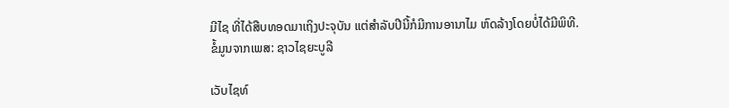ມີໄຊ ທີ່ໄດ້ສືບທອດມາເຖິງປະຈຸບັນ ແຕ່ສຳລັບປີນີ້ກໍມີການອານາໄມ ຫົດລ້າງໂດຍບໍ່ໄດ້ມີພິທີ.
ຂໍ້ມູນຈາກເພສ: ຊາວໄຊຍະບູລີ

ເວັບໄຊທ໌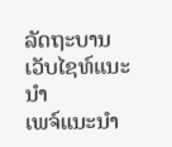ລັດຖະບານ
ເວັບໄຊທ໌ແນະນຳ
ເພຈ໌ແນະນຳ